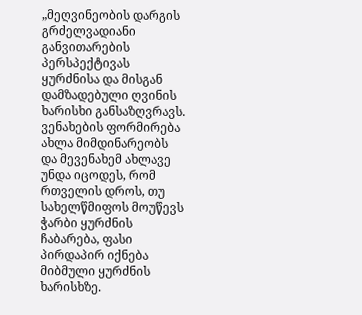„მეღვინეობის დარგის გრძელვადიანი განვითარების პერსპექტივას ყურძნისა და მისგან დამზადებული ღვინის ხარისხი განსაზღვრავს. ვენახების ფორმირება ახლა მიმდინარეობს და მევენახემ ახლავე უნდა იცოდეს, რომ რთველის დროს, თუ სახელწმიფოს მოუწევს ჭარბი ყურძნის ჩაბარება, ფასი პირდაპირ იქნება მიბმული ყურძნის ხარისხზე.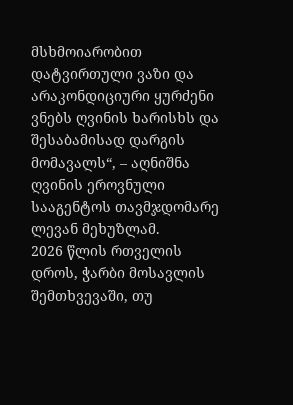მსხმოიარობით დატვირთული ვაზი და არაკონდიციური ყურძენი ვნებს ღვინის ხარისხს და შესაბამისად დარგის მომავალს“, – აღნიშნა ღვინის ეროვნული სააგენტოს თავმჯდომარე ლევან მეხუზლამ.
2026 წლის რთველის დროს, ჭარბი მოსავლის შემთხვევაში, თუ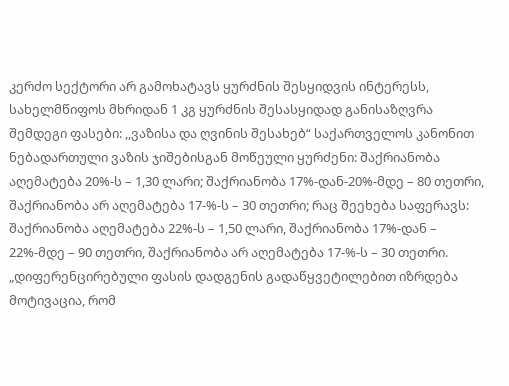კერძო სექტორი არ გამოხატავს ყურძნის შესყიდვის ინტერესს, სახელმწიფოს მხრიდან 1 კგ ყურძნის შესასყიდად განისაზღვრა შემდეგი ფასები: ,,ვაზისა და ღვინის შესახებ“ საქართველოს კანონით ნებადართული ვაზის ჯიშებისგან მოწეული ყურძენი: შაქრიანობა აღემატება 20%-ს – 1,30 ლარი; შაქრიანობა 17%-დან-20%-მდე – 80 თეთრი, შაქრიანობა არ აღემატება 17-%-ს – 30 თეთრი; რაც შეეხება საფერავს: შაქრიანობა აღემატება 22%-ს – 1,50 ლარი, შაქრიანობა 17%-დან – 22%-მდე – 90 თეთრი, შაქრიანობა არ აღემატება 17-%-ს – 30 თეთრი.
„დიფერენცირებული ფასის დადგენის გადაწყვეტილებით იზრდება მოტივაცია, რომ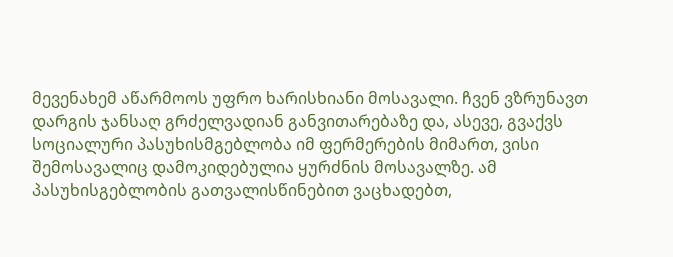მევენახემ აწარმოოს უფრო ხარისხიანი მოსავალი. ჩვენ ვზრუნავთ დარგის ჯანსაღ გრძელვადიან განვითარებაზე და, ასევე, გვაქვს სოციალური პასუხისმგებლობა იმ ფერმერების მიმართ, ვისი შემოსავალიც დამოკიდებულია ყურძნის მოსავალზე. ამ პასუხისგებლობის გათვალისწინებით ვაცხადებთ,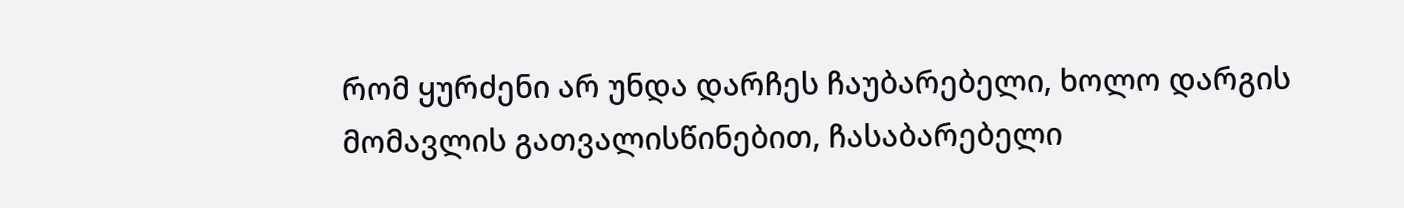რომ ყურძენი არ უნდა დარჩეს ჩაუბარებელი, ხოლო დარგის მომავლის გათვალისწინებით, ჩასაბარებელი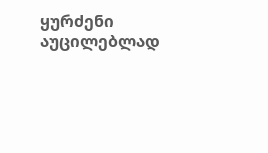ყურძენი აუცილებლად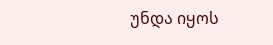უნდა იყოს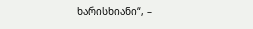ხარისხიანი“, –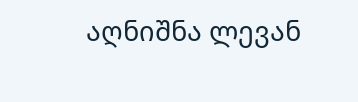აღნიშნა ლევან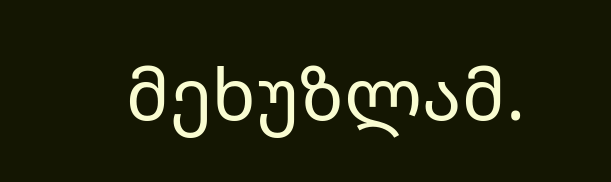მეხუზლამ.